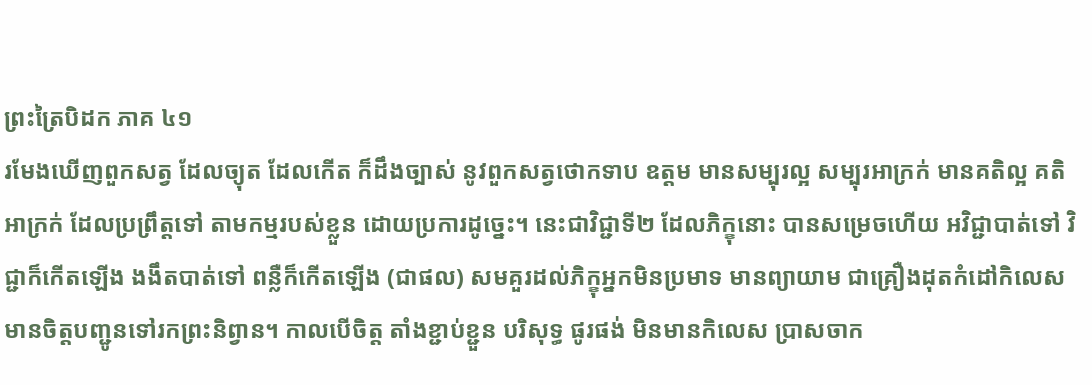ព្រះត្រៃបិដក ភាគ ៤១
រមែងឃើញពួកសត្វ ដែលច្យុត ដែលកើត ក៏ដឹងច្បាស់ នូវពួកសត្វថោកទាប ឧត្ដម មានសម្បុរល្អ សម្បុរអាក្រក់ មានគតិល្អ គតិអាក្រក់ ដែលប្រព្រឹត្តទៅ តាមកម្មរបស់ខ្លួន ដោយប្រការដូច្នេះ។ នេះជាវិជ្ជាទី២ ដែលភិក្ខុនោះ បានសម្រេចហើយ អវិជ្ជាបាត់ទៅ វិជ្ជាក៏កើតឡើង ងងឹតបាត់ទៅ ពន្លឺក៏កើតឡើង (ជាផល) សមគួរដល់ភិក្ខុអ្នកមិនប្រមាទ មានព្យាយាម ជាគ្រឿងដុតកំដៅកិលេស មានចិត្តបញ្ជូនទៅរកព្រះនិព្វាន។ កាលបើចិត្ត តាំងខ្ជាប់ខ្ជួន បរិសុទ្ធ ផូរផង់ មិនមានកិលេស ប្រាសចាក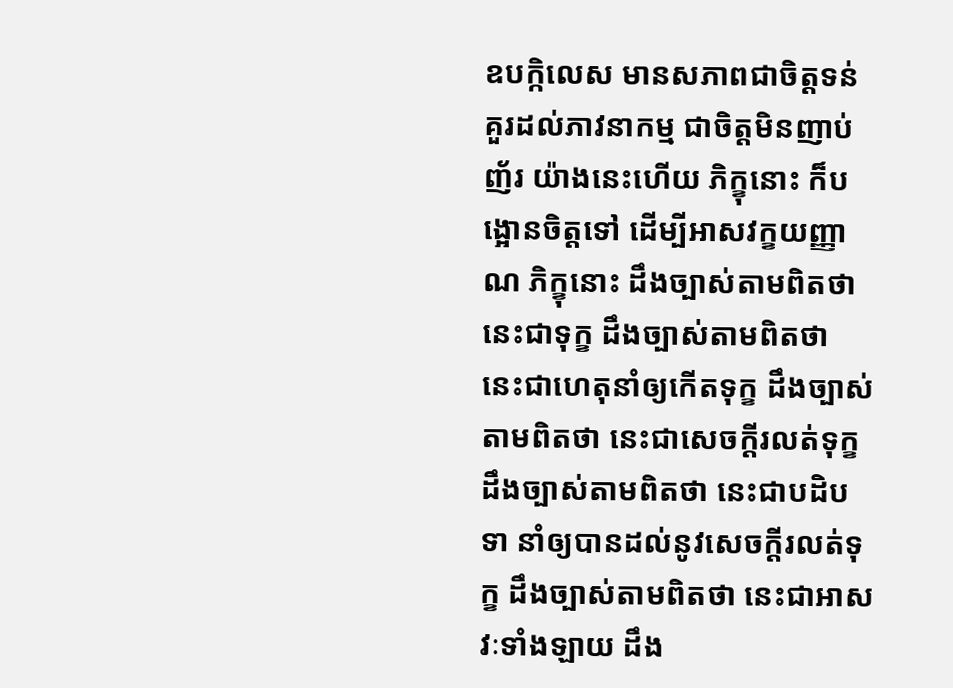ឧបក្កិលេស មានសភាពជាចិត្តទន់ គួរដល់ភាវនាកម្ម ជាចិត្តមិនញាប់ញ័រ យ៉ាងនេះហើយ ភិក្ខុនោះ ក៏បង្អោនចិត្តទៅ ដើម្បីអាសវក្ខយញ្ញាណ ភិក្ខុនោះ ដឹងច្បាស់តាមពិតថា នេះជាទុក្ខ ដឹងច្បាស់តាមពិតថា នេះជាហេតុនាំឲ្យកើតទុក្ខ ដឹងច្បាស់តាមពិតថា នេះជាសេចក្ដីរលត់ទុក្ខ ដឹងច្បាស់តាមពិតថា នេះជាបដិបទា នាំឲ្យបានដល់នូវសេចក្ដីរលត់ទុក្ខ ដឹងច្បាស់តាមពិតថា នេះជាអាសវៈទាំងឡាយ ដឹង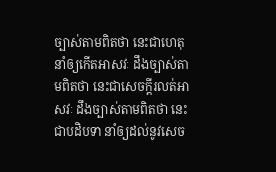ច្បាស់តាមពិតថា នេះជាហេតុនាំឲ្យកើតអាសវៈ ដឹងច្បាស់តាមពិតថា នេះជាសេចក្ដីរលត់អាសវៈ ដឹងច្បាស់តាមពិតថា នេះជាបដិបទា នាំឲ្យដល់នូវសេច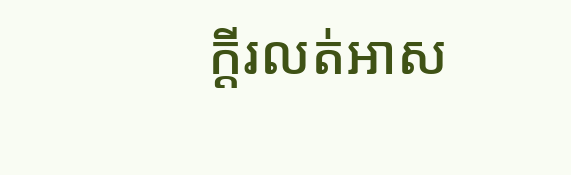ក្ដីរលត់អាស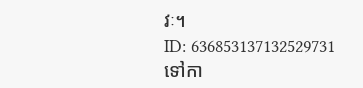វៈ។
ID: 636853137132529731
ទៅកា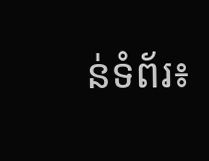ន់ទំព័រ៖